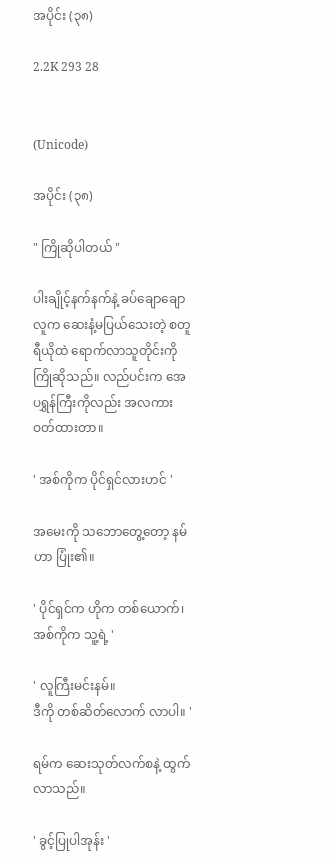အပိုင်း (၃၈)

2.2K 293 28


(Unicode)

အပိုင်း (၃၈)

" ကြိုဆိုပါတယ် "

ပါးချိုင့်နက်နက်နဲ့ ခပ်ချောချော လူက ဆေးနံ့မပြယ်သေးတဲ့ စတူရီယိုထဲ ရောက်လာသူတိုင်းကို ကြိုဆိုသည်။ လည်ပင်းက အေပရွှန်ကြီးကိုလည်း အလကား ဝတ်ထားတာ။

' အစ်ကိုက ပိုင်ရှင်လားဟင် '

အမေးကို သဘောတွေ့တော့ နမ်ဟာ ပြုံး၏။

' ပိုင်ရှင်က ဟိုက တစ်‌ယောက်၊ အစ်ကိုက သူ့ရဲ့ '

' လူကြီးမင်းနမ်။
ဒီကို တစ်ဆိတ်လောက် လာပါ။ '

ရမ်က ဆေးသုတ်လက်စနဲ့ ထွက်လာသည်။

' ခွင့်ပြုပါအုန်း '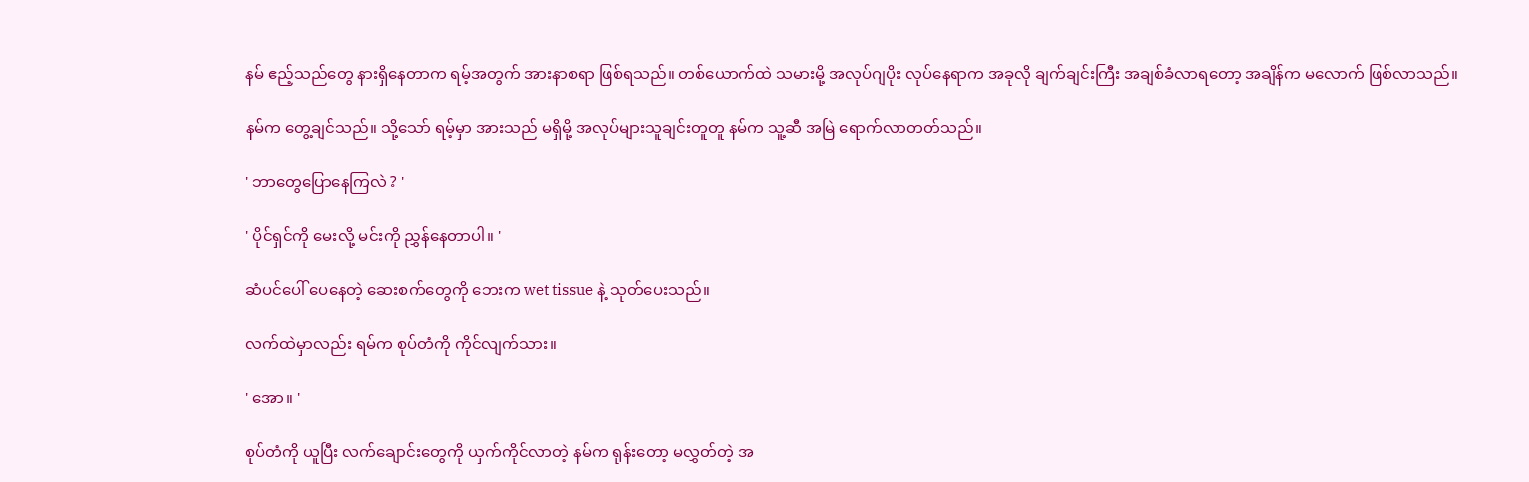နမ် ဧည့်သည်တွေ နားရှိနေတာက ရမ့်အတွက် အားနာစရာ ဖြစ်ရသည်။ တစ်ယောက်ထဲ သမားမို့ အလုပ်ဂျပိုး လုပ်နေရာက အခုလို ချက်ချင်းကြီး အချစ်ခံလာရတော့ အချိန်က မလောက် ဖြစ်လာသည်။

နမ်က တွေ့ချင်သည်။ သို့သော် ရမ့်မှာ အားသည် မရှိမို့ အလုပ်များသူချင်းတူတူ နမ်က သူ့ဆီ အမြဲ ရောက်လာတတ်သည်။

' ဘာတွေပြောနေကြလဲ ? '

' ပိုင်ရှင်ကို မေးလို့ မင်းကို ညွှန်နေတာပါ။ '

ဆံပင်ပေါ် ပေနေတဲ့ ဆေးစက်တွေကို ဘေးက wet tissue နဲ့ သုတ်ပေးသည်။

လက်ထဲမှာလည်း ရမ်က စုပ်တံကို ကိုင်လျက်သား။

' အော။ '

စုပ်တံကို ယူပြီး လက်ချောင်းတွေကို ယှက်ကိုင်လာတဲ့ နမ်က ရုန်းတော့ မလွှတ်တဲ့ အ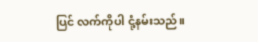ပြင် လက်ကိုပါ ငုံ့နမ်းသည်။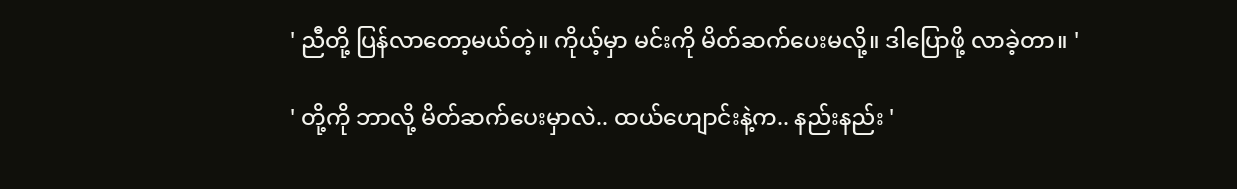' ညီတို့ ပြန်လာတော့မယ်တဲ့။ ကိုယ့်မှာ မင်းကို မိတ်ဆက်ပေးမလို့။ ဒါပြောဖို့ လာခဲ့တာ။ '

' တို့ကို ဘာလို့ မိတ်ဆက်ပေးမှာလဲ.. ထယ်ဟျောင်းနဲ့က.. နည်းနည်း '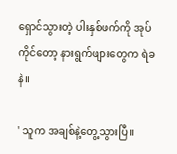ရှောင်သွားတဲ့ ပါးနှစ်ဖက်ကို အုပ်ကိုင်တော့ နားရွက်ဖျားတွေက ရဲခနဲ။

' သူက အချစ်နဲ့တွေ့သွားပြီ။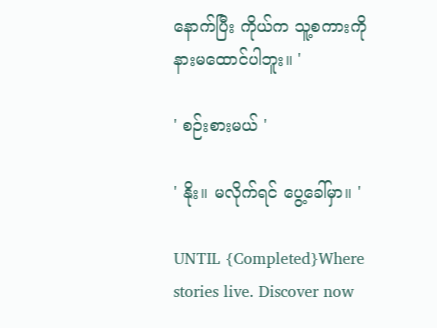နောက်ပြီး ကိုယ်က သူ့စကားကို နားမထောင်ပါဘူး။ '

' စဉ်းစားမယ် '

' နိုး။ မလိုက်ရင် ပွေ့ခေါ်မှာ။ '

UNTIL {Completed}Where stories live. Discover now